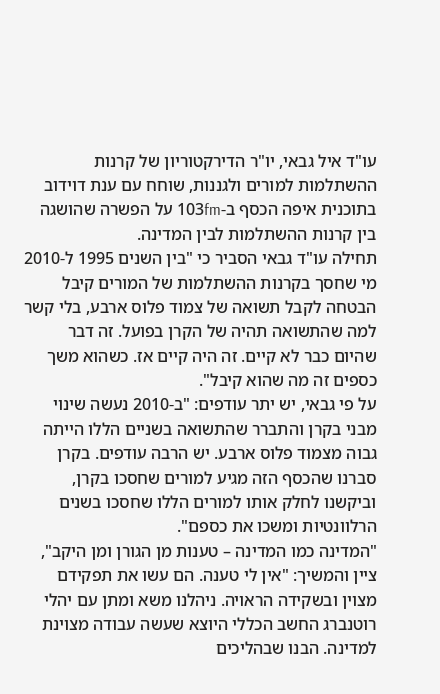עו"ד איל גבאי, יו"ר הדירקטוריון של קרנות ההשתלמות למורים ולגננות, שוחח עם ענת דוידוב בתוכנית איפה הכסף ב-103fm על הפשרה שהושגה בין קרנות ההשתלמות לבין המדינה.
תחילה עו"ד גבאי הסביר כי "בין השנים 1995 ל-2010 מי שחסך בקרנות ההשתלמות של המורים קיבל הבטחה לקבל תשואה של צמוד פלוס ארבע, בלי קשר למה שהתשואה תהיה של הקרן בפועל. זה דבר שהיום כבר לא קיים. זה היה קיים אז. כשהוא משך כספים זה מה שהוא קיבל".
על פי גבאי, יש יתר עודפים: "ב-2010 נעשה שינוי מבני בקרן והתברר שהתשואה בשניים הללו הייתה גבוה מצמוד פלוס ארבע. יש הרבה עודפים. בקרן סברנו שהכסף הזה מגיע למורים שחסכו בקרן, וביקשנו לחלק אותו למורים הללו שחסכו בשנים הרלוונטיות ומשכו את כספם".
"המדינה כמו המדינה – טענות מן הגורן ומן היקב", ציין והמשיך: "אין לי טענה. הם עשו את תפקידם מצוין ובשקידה הראויה. ניהלנו משא ומתן עם יהלי רוטנברג החשב הכללי היוצא שעשה עבודה מצוינת למדינה. הבנו שבהליכים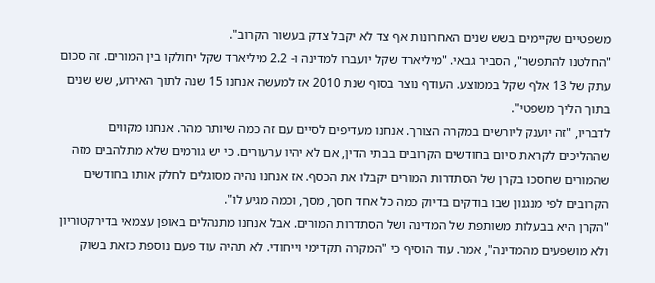משפטיים שקיימים בשש שנים האחרונות אף צד לא יקבל צדק בעשור הקרוב".
"החלטנו להתפשר", הסביר גבאי. "מיליארד שקל יועברו למדינה ו- 2.2 מיליארד שקל יחולקו בין המורים. זה סכום עתק של 13 אלף שקל בממוצע. העודף נוצר בסוף שנת 2010 אז למעשה אנחנו 15 שנה לתוך האירוע, שש שנים בתוך הליך משפטי".
לדבריו, "זה יוענק ליורשים במקרה הצורך. אנחנו מעדיפים לסיים עם זה כמה שיותר מהר. אנחנו מקווים שההליכים לקראת סיום בחודשים הקרובים בבתי הדין, אם לא יהיו ערעורים. כי יש גורמים שלא מתלהבים מזה שהמורים שחסכו בקרן של הסתדרות המורים יקבלו את הכסף. אז אנחנו נהיה מסוגלים לחלק אותו בחודשים הקרובים לפי מנגנון שבו בודקים בדיוק כמה כל אחד חסך, מסך, וכמה מגיע לו".
"הקרן היא בבעלות משותפת של המדינה ושל הסתדרות המורים. אבל אנחנו מתנהלים באופן עצמאי בדירקטוריון ולא מושפעים מהמדינה", אמר. עוד הוסיף כי "המקרה תקדימי וייחודי. לא תהיה עוד פעם נוספת כזאת בשוק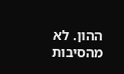ההון. לא מהסיבות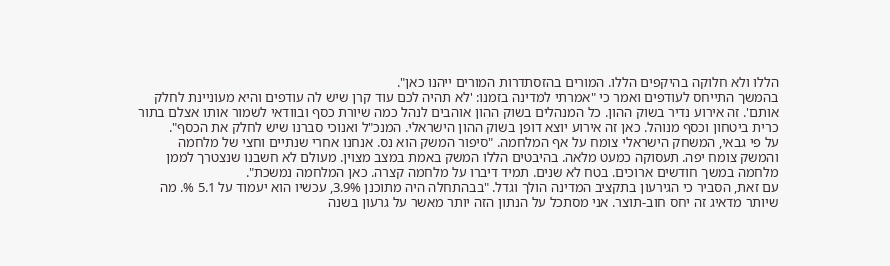הללו ולא חלוקה בהיקפים הללו. המורים בהזסתדרות המורים ייהנו כאן".
בהמשך התייחס לעודפים ואמר כי "אמרתי למדינה בזמנו: 'לא תהיה לכם עוד קרן שיש לה עודפים והיא מעוניינת לחלק אותם'. זה אירוע נדיר בשוק ההון. כל המנהלים בשוק ההון אוהבים לנהל כמה שיורת כסף ובוודאי לשמור אותו אצלם בתור כרית ביטחון וכסף מנוהל. כאן זה אירוע יוצא דופן בשוק ההון הישראלי. המנכ"ל ואנוכי סברנו שיש לחלק את הכסף".
על פי גבאי, המשחק הישראלי צומח על אף המלחמה. "סיפור המשק הוא נס. אנחנו אחרי שנתיים וחצי של מלחמה והמשק צומח יפה. תעסוקה כמעט מלאה. בהיבטים הללו המשק באמת במצב מצוין. מעולם לא חשבנו שנצטרך לממן מלחמה במשך חודשים ארוכים. בטח לא שנים. תמיד דיברו על מלחמה קצרה. כאן המלחמה נמשכת".
עם זאת, הסביר כי הגירעון בתקציב המדינה הולך וגדל. "בבהתחלה היה מתוכנן 3.9%, עכשיו הוא יעמוד על 5.1 %. מה שיותר מדאיג זה יחס חוב-תוצר. אני מסתכל על הנתון הזה יותר מאשר על גרעון בשנה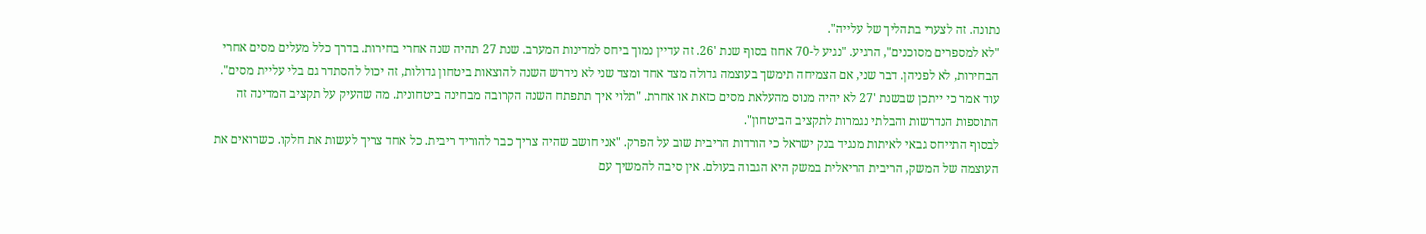נתונה. זה לצערי בתהליך של עלייה".
"לא למספרים מסוכנים", הרגיע. "נגיע ל-70 אחוז בסוף שנת '26. זה עדיין נמוך ביחס למדינות המערב. שנת 27 תהיה שנה אחרי בחירות. בדרך כלל מעלים מסים אחרי הבחירות, לא לפניהן. דבר שני, אם הצמיחה תימשך בעוצמה גדולה מצד אחד ומצד שני לא נידרש השנה להוצאות ביטחון גדולות, זה יכול להסתדר גם בלי עליית מסים".
עוד אמר כי ייתכן שבשנת '27 לא יהיה מנוס מהעלאת מסים כזאת או אחרת. "תלוי איך תתפתח השנה הקרובה מבחינה ביטחונית. מה שהעיק על תקציב המדינה זה התוספות הנדרשות והבלתי נגמרות לתקציב הביטחון".
לבסוף התייחס גבאי לאיתות מנגיד בנק ישראל כי הורדות הריבית שוב על הפרק. "אני חושב שהיה צריך כבר להוריד ריבית. כל אחד צריך לעשות את חלקו. כשרואים את העוצמה של המשק, הריבית הריאלית במשק היא הגבוה בעולם. אין סיבה להמשיך עם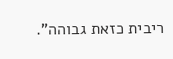ריבית כזאת גבוהה".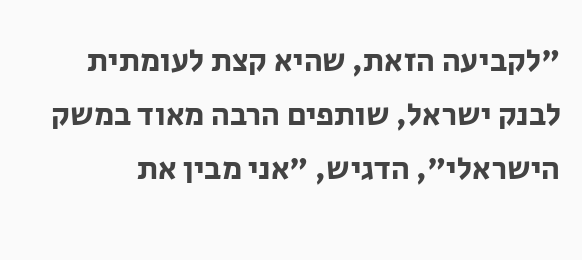"לקביעה הזאת, שהיא קצת לעומתית לבנק ישראל, שותפים הרבה מאוד במשק הישראלי", הדגיש, "אני מבין את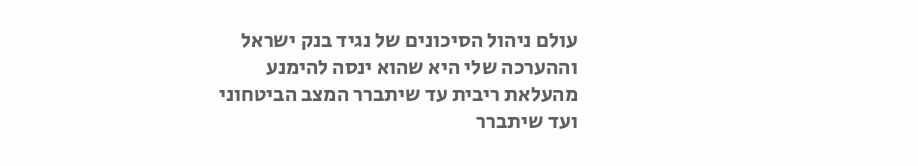עולם ניהול הסיכונים של נגיד בנק ישראל וההערכה שלי היא שהוא ינסה להימנע מהעלאת ריבית עד שיתברר המצב הביטחוני ועד שיתברר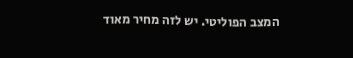המצב הפוליטי. יש לזה מחיר מאוד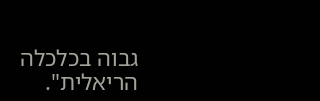גבוה בכלכלה הריאלית".